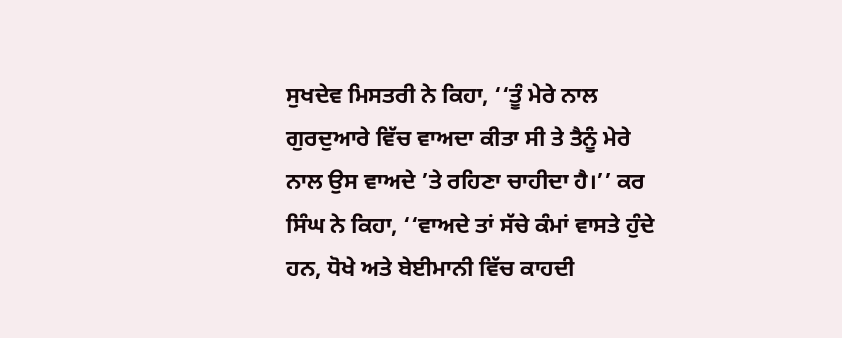ਸੁਖਦੇਵ ਮਿਸਤਰੀ ਨੇ ਕਿਹਾ, ‘‘ਤੂੰ ਮੇਰੇ ਨਾਲ ਗੁਰਦੁਆਰੇ ਵਿੱਚ ਵਾਅਦਾ ਕੀਤਾ ਸੀ ਤੇ ਤੈਨੂੰ ਮੇਰੇ ਨਾਲ ਉਸ ਵਾਅਦੇ ’ਤੇ ਰਹਿਣਾ ਚਾਹੀਦਾ ਹੈ।’’ ਕਰ ਸਿੰਘ ਨੇ ਕਿਹਾ, ‘‘ਵਾਅਦੇ ਤਾਂ ਸੱਚੇ ਕੰਮਾਂ ਵਾਸਤੇ ਹੁੰਦੇ ਹਨ, ਧੋਖੇ ਅਤੇ ਬੇਈਮਾਨੀ ਵਿੱਚ ਕਾਹਦੀ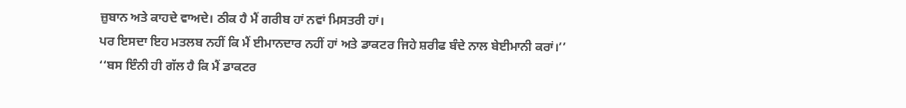ਜ਼ੁਬਾਨ ਅਤੇ ਕਾਹਦੇ ਵਾਅਦੇ। ਠੀਕ ਹੈ ਮੈਂ ਗਰੀਬ ਹਾਂ ਨਵਾਂ ਮਿਸਤਰੀ ਹਾਂ।
ਪਰ ਇਸਦਾ ਇਹ ਮਤਲਬ ਨਹੀਂ ਕਿ ਮੈਂ ਈਮਾਨਦਾਰ ਨਹੀਂ ਹਾਂ ਅਤੇ ਡਾਕਟਰ ਜਿਹੇ ਸ਼ਰੀਫ ਬੰਦੇ ਨਾਲ ਬੇਈਮਾਨੀ ਕਰਾਂ।’’
‘‘ਬਸ ਇੰਨੀ ਹੀ ਗੱਲ ਹੈ ਕਿ ਮੈਂ ਡਾਕਟਰ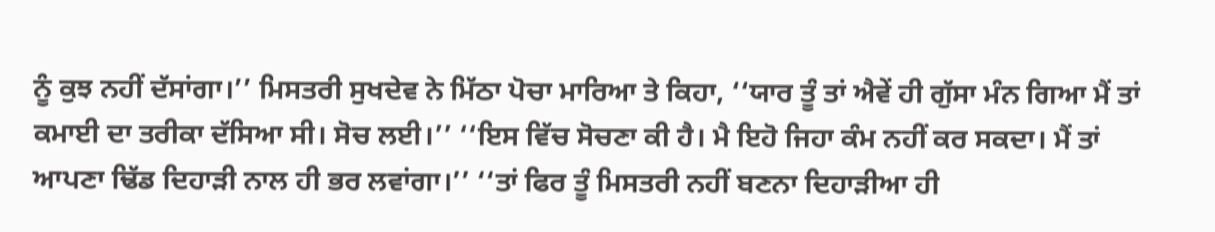ਨੂੰ ਕੁਝ ਨਹੀਂ ਦੱਸਾਂਗਾ।’’ ਮਿਸਤਰੀ ਸੁਖਦੇਵ ਨੇ ਮਿੱਠਾ ਪੋਚਾ ਮਾਰਿਆ ਤੇ ਕਿਹਾ, ‘‘ਯਾਰ ਤੂੰ ਤਾਂ ਐਵੇਂ ਹੀ ਗੁੱਸਾ ਮੰਨ ਗਿਆ ਮੈਂ ਤਾਂ ਕਮਾਈ ਦਾ ਤਰੀਕਾ ਦੱਸਿਆ ਸੀ। ਸੋਚ ਲਈ।’’ ‘‘ਇਸ ਵਿੱਚ ਸੋਚਣਾ ਕੀ ਹੈ। ਮੈ ਇਹੋ ਜਿਹਾ ਕੰਮ ਨਹੀਂ ਕਰ ਸਕਦਾ। ਮੈਂ ਤਾਂ ਆਪਣਾ ਢਿੱਡ ਦਿਹਾੜੀ ਨਾਲ ਹੀ ਭਰ ਲਵਾਂਗਾ।’’ ‘‘ਤਾਂ ਫਿਰ ਤੂੰ ਮਿਸਤਰੀ ਨਹੀਂ ਬਣਨਾ ਦਿਹਾੜੀਆ ਹੀ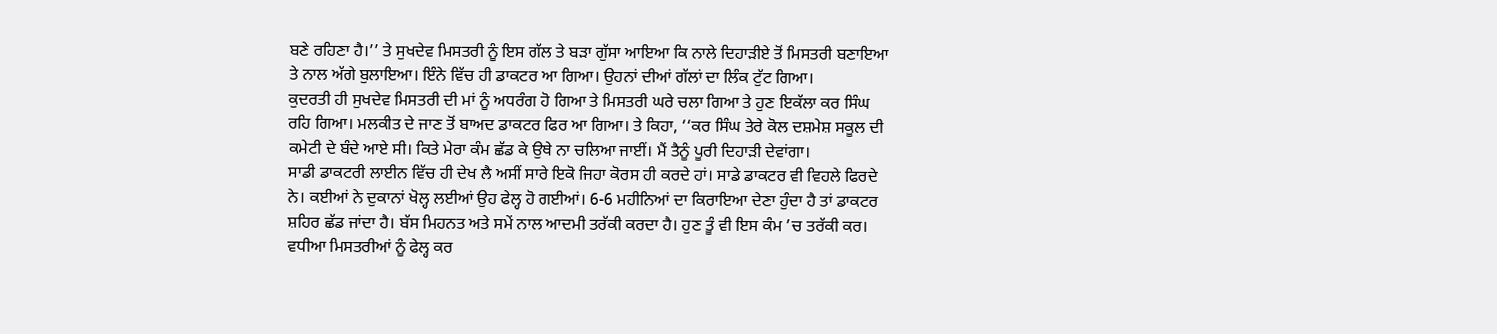ਬਣੇ ਰਹਿਣਾ ਹੈ।’’ ਤੇ ਸੁਖਦੇਵ ਮਿਸਤਰੀ ਨੂੰ ਇਸ ਗੱਲ ਤੇ ਬੜਾ ਗੁੱਸਾ ਆਇਆ ਕਿ ਨਾਲੇ ਦਿਹਾੜੀਏ ਤੋਂ ਮਿਸਤਰੀ ਬਣਾਇਆ ਤੇ ਨਾਲ ਅੱਗੇ ਬੁਲਾਇਆ। ਇੰਨੇ ਵਿੱਚ ਹੀ ਡਾਕਟਰ ਆ ਗਿਆ। ਉਹਨਾਂ ਦੀਆਂ ਗੱਲਾਂ ਦਾ ਲਿੰਕ ਟੁੱਟ ਗਿਆ।
ਕੁਦਰਤੀ ਹੀ ਸੁਖਦੇਵ ਮਿਸਤਰੀ ਦੀ ਮਾਂ ਨੂੰ ਅਧਰੰਗ ਹੋ ਗਿਆ ਤੇ ਮਿਸਤਰੀ ਘਰੇ ਚਲਾ ਗਿਆ ਤੇ ਹੁਣ ਇਕੱਲਾ ਕਰ ਸਿੰਘ ਰਹਿ ਗਿਆ। ਮਲਕੀਤ ਦੇ ਜਾਣ ਤੋਂ ਬਾਅਦ ਡਾਕਟਰ ਫਿਰ ਆ ਗਿਆ। ਤੇ ਕਿਹਾ, ‘‘ਕਰ ਸਿੰਘ ਤੇਰੇ ਕੋਲ ਦਸ਼ਮੇਸ਼ ਸਕੂਲ ਦੀ ਕਮੇਟੀ ਦੇ ਬੰਦੇ ਆਏ ਸੀ। ਕਿਤੇ ਮੇਰਾ ਕੰਮ ਛੱਡ ਕੇ ਉਥੇ ਨਾ ਚਲਿਆ ਜਾਈਂ। ਮੈਂ ਤੈਨੂੰ ਪੂਰੀ ਦਿਹਾੜੀ ਦੇਵਾਂਗਾ।
ਸਾਡੀ ਡਾਕਟਰੀ ਲਾਈਨ ਵਿੱਚ ਹੀ ਦੇਖ ਲੈ ਅਸੀਂ ਸਾਰੇ ਇਕੋ ਜਿਹਾ ਕੋਰਸ ਹੀ ਕਰਦੇ ਹਾਂ। ਸਾਡੇ ਡਾਕਟਰ ਵੀ ਵਿਹਲੇ ਫਿਰਦੇ ਨੇ। ਕਈਆਂ ਨੇ ਦੁਕਾਨਾਂ ਖੋਲ੍ਹ ਲਈਆਂ ਉਹ ਫੇਲ੍ਹ ਹੋ ਗਈਆਂ। 6-6 ਮਹੀਨਿਆਂ ਦਾ ਕਿਰਾਇਆ ਦੇਣਾ ਹੁੰਦਾ ਹੈ ਤਾਂ ਡਾਕਟਰ ਸ਼ਹਿਰ ਛੱਡ ਜਾਂਦਾ ਹੈ। ਬੱਸ ਮਿਹਨਤ ਅਤੇ ਸਮੇਂ ਨਾਲ ਆਦਮੀ ਤਰੱਕੀ ਕਰਦਾ ਹੈ। ਹੁਣ ਤੂੰ ਵੀ ਇਸ ਕੰਮ ’ਚ ਤਰੱਕੀ ਕਰ। ਵਧੀਆ ਮਿਸਤਰੀਆਂ ਨੂੰ ਫੇਲ੍ਹ ਕਰ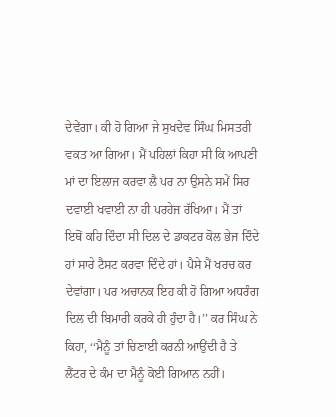ਦੇਵੇਂਗਾ। ਕੀ ਹੋ ਗਿਆ ਜੇ ਸੁਖਦੇਵ ਸਿੰਘ ਮਿਸਤਰੀ ਵਕਤ ਆ ਗਿਆ। ਮੈਂ ਪਹਿਲਾਂ ਕਿਹਾ ਸੀ ਕਿ ਆਪਣੀ ਮਾਂ ਦਾ ਇਲਾਜ ਕਰਵਾ ਲੈ ਪਰ ਨਾ ਉਸਨੇ ਸਮੇਂ ਸਿਰ ਦਵਾਈ ਖਵਾਈ ਨਾ ਹੀ ਪਰਹੇਜ ਰੱਖਿਆ। ਮੈਂ ਤਾਂ ਇਥੋਂ ਕਹਿ ਦਿੰਦਾ ਸੀ ਦਿਲ ਦੇ ਡਾਕਟਰ ਕੋਲ ਭੇਜ ਦਿੰਦੇ ਹਾਂ ਸਾਰੇ ਟੈਸਟ ਕਰਵਾ ਦਿੰਦੇ ਹਾਂ। ਪੈਸੇ ਮੈਂ ਖਰਚ ਕਰ ਦੇਵਾਂਗਾ। ਪਰ ਅਚਾਨਕ ਇਹ ਕੀ ਹੋ ਗਿਆ ਅਧਰੰਗ ਦਿਲ ਦੀ ਬਿਮਾਰੀ ਕਰਕੇ ਹੀ ਹੁੰਦਾ ਹੈ।’’ ਕਰ ਸਿੰਘ ਨੇ ਕਿਹਾ, ‘‘ਮੈਨੂੰ ਤਾਂ ਚਿਣਾਈ ਕਰਨੀ ਆਉਂਦੀ ਹੈ ਤੇ ਲੈਂਟਰ ਦੇ ਕੰਮ ਦਾ ਮੈਨੂੰ ਕੋਈ ਗਿਆਨ ਨਹੀਂ।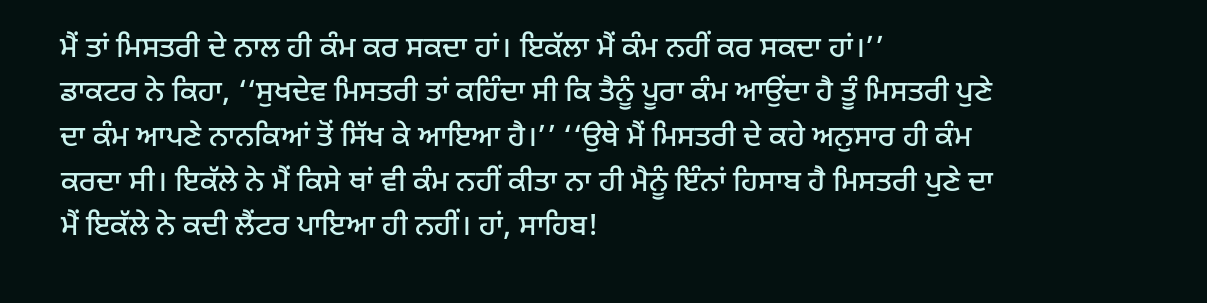ਮੈਂ ਤਾਂ ਮਿਸਤਰੀ ਦੇ ਨਾਲ ਹੀ ਕੰਮ ਕਰ ਸਕਦਾ ਹਾਂ। ਇਕੱਲਾ ਮੈਂ ਕੰਮ ਨਹੀਂ ਕਰ ਸਕਦਾ ਹਾਂ।’’
ਡਾਕਟਰ ਨੇ ਕਿਹਾ, ‘‘ਸੁਖਦੇਵ ਮਿਸਤਰੀ ਤਾਂ ਕਹਿੰਦਾ ਸੀ ਕਿ ਤੈਨੂੰ ਪੂਰਾ ਕੰਮ ਆਉਂਦਾ ਹੈ ਤੂੰ ਮਿਸਤਰੀ ਪੁਣੇ ਦਾ ਕੰਮ ਆਪਣੇ ਨਾਨਕਿਆਂ ਤੋਂ ਸਿੱਖ ਕੇ ਆਇਆ ਹੈ।’’ ‘‘ਉਥੇ ਮੈਂ ਮਿਸਤਰੀ ਦੇ ਕਹੇ ਅਨੁਸਾਰ ਹੀ ਕੰਮ ਕਰਦਾ ਸੀ। ਇਕੱਲੇ ਨੇ ਮੈਂ ਕਿਸੇ ਥਾਂ ਵੀ ਕੰਮ ਨਹੀਂ ਕੀਤਾ ਨਾ ਹੀ ਮੈਨੂੰ ਇੰਨਾਂ ਹਿਸਾਬ ਹੈ ਮਿਸਤਰੀ ਪੁਣੇ ਦਾ ਮੈਂ ਇਕੱਲੇ ਨੇ ਕਦੀ ਲੈਂਟਰ ਪਾਇਆ ਹੀ ਨਹੀਂ। ਹਾਂ, ਸਾਹਿਬ!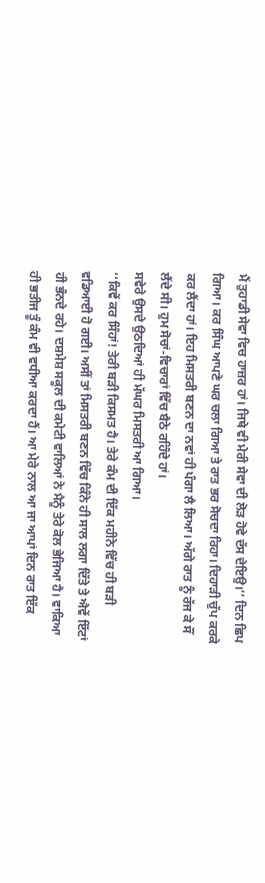ਮੈਂ ਤੁਹਾਡੀ ਸੇਵਾ ਵਿਚ ਹਾਜ਼ਰ ਹਾਂ। ਜਿਥੇ ਵੀ ਮੇਰੀ ਸੇਵਾ ਦੀ ਲੋੜ ਹੋਵੇ ਦੱਸ ਦੇਇਉ।’’ ਦਿਨ ਛਿਪ ਗਿਆ। ਕਰ ਸਿੰਘ ਆਪਣੇ ਘਰ ਚਲਾ ਗਿਆ ਤੇ ਰਾਤ ਭਰ ਸੋਚਦਾ ਰਿਹਾ। ਦਿਹਾੜੀ ਚੁੱਪ ਕਰਕੇ ਕਰ ਲੈਂਦਾ ਹਾਂ। ਇਹ ਮਿਸਤਰੀ ਬਣਨ ਦਾ ਨਵਾਂ ਹੀ ਪੰਗਾ ਲੈ ਲਿਆ। ਅੱਗੇ ਰਾਤ ਨੂੰ ਰੱਜ ਕੇ ਸੌਂ ਲੈਂਦੇ ਸੀ। ਹੁਮ ਸੋਚਾਂ-ਵਿਚਾਰਾਂ ਵਿੱਚ ਬੈਠੇ ਰਹਿੰਦੇ ਹਾਂ।
ਸਵੇਰੇ ਉਸਦੇ ਉਠਦਿਆਂ ਹੀ ਮੱਘਰ ਮਿਸਤਰੀ ਆ ਗਿਆ।
‘‘ਕਿਵੇਂ ਕਰ ਸਿੰਹਾਂ! ਤੇਰੀ ਬੜੀ ਕਿਸਮਤ ਹੈ। ਤੇਰੇ ਕੰਮ ਦੀ ਇੱਕ ਮਹੀਨੇ ਵਿੱਚ ਹੀ ਬੜੀ ਵਡਿਆਈ ਹੋ ਗਈ। ਅਸੀਂ ਤਾਂ ਮਿਸਤਰੀ ਬਣਨ ਵਿੱਚ ਕਿੰਨੇ ਹੀ ਸਾਲ ਲਗਾ ਦਿੱਤੇ ਤੇ ਐਵੇਂ ਇੱਟਾਂ ਹੀ ਭੰਨਦੇ ਰਹੇ। ਦਸ਼ਮੇਸ਼ ਸਕੂਲ ਦੀ ਕਮੇਟੀ ਵਾਲਿਆਂ ਨੇ ਮੈਨੂੰ ਤੇਰੇ ਕੋਲ ਭੇਜਿਆ ਹੈ। ਵਾਕਿਆ ਹੀ ਭਤੀਜ ਤੂੰ ਕੰਮ ਵੀ ਵਧੀਆ ਕਰਦਾ ਹੈਂ। ਆ ਮੇਰੇ ਨਾਲ ਆ ਜਾ ਆਪਾਂ ਦਿਨ ਰਾਤ ਇੱਕ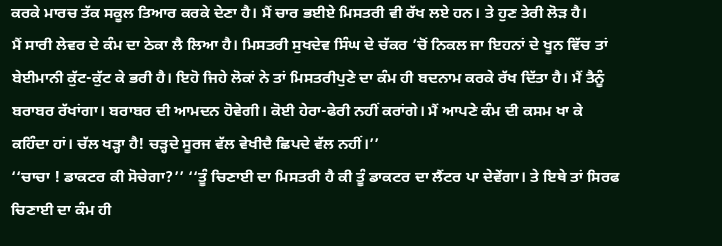ਕਰਕੇ ਮਾਰਚ ਤੱਕ ਸਕੂਲ ਤਿਆਰ ਕਰਕੇ ਦੇਣਾ ਹੈ। ਮੈਂ ਚਾਰ ਭਈਏ ਮਿਸਤਰੀ ਵੀ ਰੱਖ ਲਏ ਹਨ। ਤੇ ਹੁਣ ਤੇਰੀ ਲੋੜ ਹੈ।
ਮੈਂ ਸਾਰੀ ਲੇਵਰ ਦੇ ਕੰਮ ਦਾ ਠੇਕਾ ਲੈ ਲਿਆ ਹੈ। ਮਿਸਤਰੀ ਸੁਖਦੇਵ ਸਿੰਘ ਦੇ ਚੱਕਰ ’ਚੋਂ ਨਿਕਲ ਜਾ ਇਹਨਾਂ ਦੇ ਖੂਨ ਵਿੱਚ ਤਾਂ ਬੇਈਮਾਨੀ ਕੁੱਟ-ਕੁੱਟ ਕੇ ਭਰੀ ਹੈ। ਇਹੋ ਜਿਹੇ ਲੋਕਾਂ ਨੇ ਤਾਂ ਮਿਸਤਰੀਪੁਣੇ ਦਾ ਕੰਮ ਹੀ ਬਦਨਾਮ ਕਰਕੇ ਰੱਖ ਦਿੱਤਾ ਹੈ। ਮੈਂ ਤੈਨੂੰ ਬਰਾਬਰ ਰੱਖਾਂਗਾ। ਬਰਾਬਰ ਦੀ ਆਮਦਨ ਹੋਵੇਗੀ। ਕੋਈ ਹੇਰਾ-ਫੇਰੀ ਨਹੀਂ ਕਰਾਂਗੇ। ਮੈਂ ਆਪਣੇ ਕੰਮ ਦੀ ਕਸਮ ਖਾ ਕੇ ਕਹਿੰਦਾ ਹਾਂ। ਚੱਲ ਖੜ੍ਹਾ ਹੈ! ਚੜ੍ਹਦੇ ਸੂਰਜ ਵੱਲ ਵੇਖੀਦੈ ਛਿਪਦੇ ਵੱਲ ਨਹੀਂ।’’
‘‘ਚਾਚਾ ! ਡਾਕਟਰ ਕੀ ਸੋਚੇਗਾ?’’ ‘‘ਤੂੰ ਚਿਣਾਈ ਦਾ ਮਿਸਤਰੀ ਹੈ ਕੀ ਤੂੰ ਡਾਕਟਰ ਦਾ ਲੈਂਟਰ ਪਾ ਦੇਵੇਂਗਾ। ਤੇ ਇਥੇ ਤਾਂ ਸਿਰਫ ਚਿਣਾਈ ਦਾ ਕੰਮ ਹੀ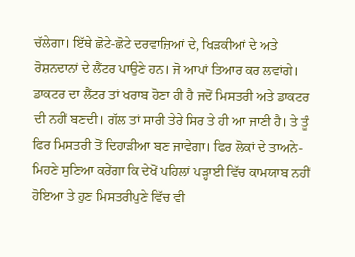ਚੱਲੇਗਾ। ਇੱਥੇ ਛੋਟੇ-ਛੋਟੇ ਦਰਵਾਜ਼ਿਆਂ ਦੇ, ਖਿੜਕੀਆਂ ਦੇ ਅਤੇ ਰੋਸ਼ਨਦਾਨਾਂ ਦੇ ਲੈਂਟਰ ਪਾਉਣੇ ਹਨ। ਜੋ ਆਪਾਂ ਤਿਆਰ ਕਰ ਲਵਾਂਗੇ। ਡਾਕਟਰ ਦਾ ਲੈਂਟਰ ਤਾਂ ਖਰਾਬ ਹੋਣਾ ਹੀ ਹੈ ਜਦੋਂ ਮਿਸਤਰੀ ਅਤੇ ਡਾਕਟਰ ਦੀ ਨਹੀਂ ਬਣਦੀ। ਗੱਲ ਤਾਂ ਸਾਰੀ ਤੇਰੇ ਸਿਰ ਤੇ ਹੀ ਆ ਜਾਣੀ ਹੈ। ਤੇ ਤੂੰ ਫਿਰ ਮਿਸਤਰੀ ਤੋਂ ਦਿਹਾੜੀਆ ਬਣ ਜਾਵੇਗਾ। ਫਿਰ ਲੋਕਾਂ ਦੇ ਤਾਅਨੇ-ਮਿਹਣੇ ਸੁਣਿਆ ਕਰੇਂਗਾ ਕਿ ਦੇਖੋਂ ਪਹਿਲਾਂ ਪੜ੍ਹਾਈ ਵਿੱਚ ਕਾਮਯਾਬ ਨਹੀਂ ਹੋਇਆ ਤੇ ਹੁਣ ਮਿਸਤਰੀਪੁਣੇ ਵਿੱਚ ਵੀ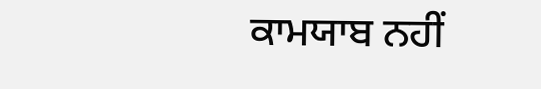ਕਾਮਯਾਬ ਨਹੀਂ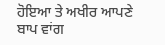ਹੋਇਆ ਤੇ ਅਖੀਰ ਆਪਣੇ ਬਾਪ ਵਾਂਗ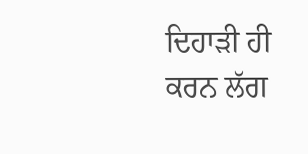ਦਿਹਾੜੀ ਹੀ ਕਰਨ ਲੱਗ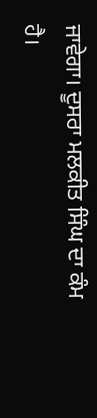ਜਾਵੇਗਾ। ਦੂਸਰਾ ਮਲਕੀਤ ਸਿੰਘ ਦਾ ਕੰਮ ਹੈ।